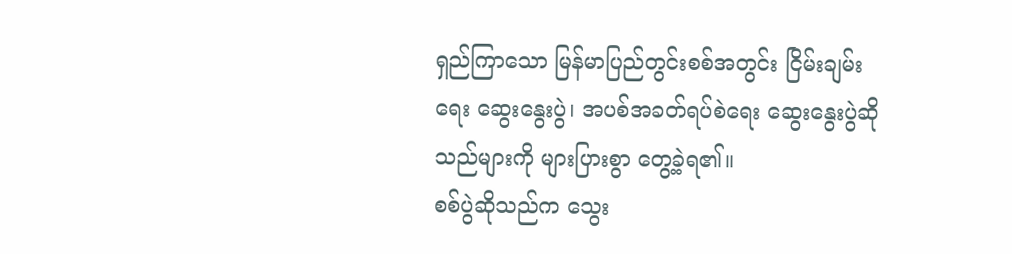ရှည်ကြာသော မြန်မာပြည်တွင်းစစ်အတွင်း ငြိမ်းချမ်းရေး ဆွေးနွေးပွဲ၊ အပစ်အခတ်ရပ်စဲရေး ဆွေးနွေးပွဲဆိုသည်များကို များပြားစွာ တွေ့ခဲ့ရ၏။
စစ်ပွဲဆိုသည်က သွေး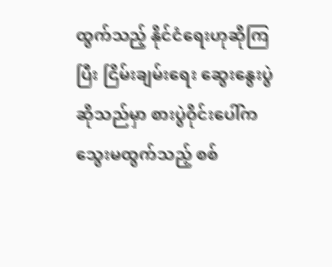ထွက်သည့် နိုင်ငံရေးဟုဆိုကြပြီး ငြိမ်းချမ်းရေး ဆွေးနွေးပွဲဆိုသည်မှာ စားပွဲဝိုင်းပေါ်က သွေးမထွက်သည့် စစ်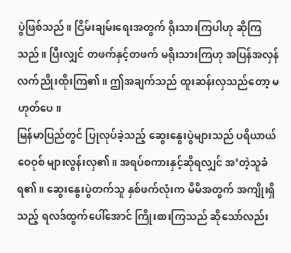ပွဲဖြစ်သည်။ ငြိမ်းချမ်းရေးအတွက် ရိုးသားကြပါဟု ဆိုကြသည်။ ပြီးလျှင် တဖက်နှင့်တဖက် မရိုးသားကြဟု အပြန်အလှန် လက်ညိုးထိုးကြ၏။ ဤအချက်သည် ထူးဆန်းလှသည်တော့ မဟုတ်ပေ။
မြန်မာပြည်တွင် ပြုလုပ်ခဲ့သည့် ဆွေးနွေးပွဲများသည် ပရိယာယ်ဝေဝုစ် များလွန်းလှ၏။ အရပ်စကားနှင့်ဆိုရလျှင် အ’တဲ့သူခံရ၏။ ဆွေးနွေးပွဲတက်သူ နှစ်ဖက်လုံးက မိမိအတွက် အကျိုးရှိသည့် ရလဒ်ထွက်ပေါ်အောင် ကြိုးစားကြသည် ဆိုသော်လည်း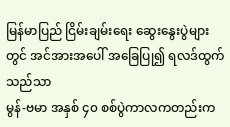မြန်မာပြည် ငြိမ်းချမ်းရေး ဆွေးနွေးပွဲများတွင် အင်အားအပေါ် အခြေပြု၍ ရလဒ်ထွက်သည်သာ
မွန်-ဗမာ အနှစ် ၄၀ စစ်ပွဲကာလကတည်းက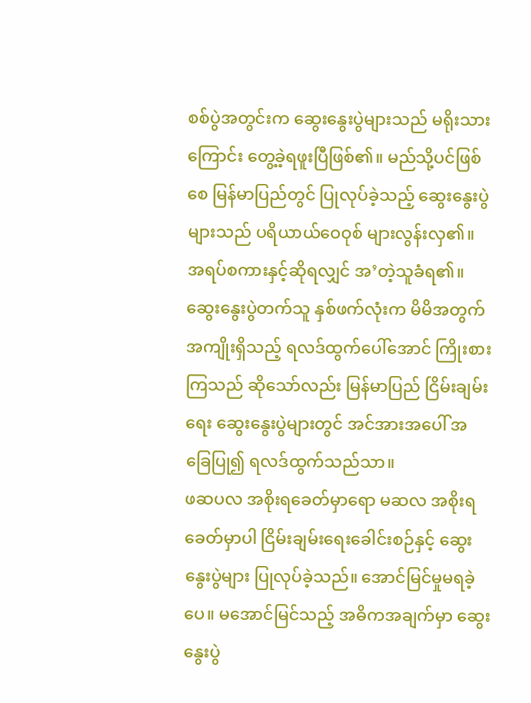စစ်ပွဲအတွင်းက ဆွေးနွေးပွဲများသည် မရိုးသားကြောင်း တွေ့ခဲ့ရဖူးပြီဖြစ်၏။ မည်သို့ပင်ဖြစ်စေ မြန်မာပြည်တွင် ပြုလုပ်ခဲ့သည့် ဆွေးနွေးပွဲများသည် ပရိယာယ်ဝေဝုစ် များလွန်းလှ၏။ အရပ်စကားနှင့်ဆိုရလျှင် အ’တဲ့သူခံရ၏။ ဆွေးနွေးပွဲတက်သူ နှစ်ဖက်လုံးက မိမိအတွက် အကျိုးရှိသည့် ရလဒ်ထွက်ပေါ်အောင် ကြိုးစားကြသည် ဆိုသော်လည်း မြန်မာပြည် ငြိမ်းချမ်းရေး ဆွေးနွေးပွဲများတွင် အင်အားအပေါ် အခြေပြု၍ ရလဒ်ထွက်သည်သာ။
ဖဆပလ အစိုးရခေတ်မှာရော မဆလ အစိုးရခေတ်မှာပါ ငြိမ်းချမ်းရေးခေါင်းစဉ်နှင့် ဆွေးနွေးပွဲများ ပြုလုပ်ခဲ့သည်။ အောင်မြင်မှုမရခဲ့ပေ။ မအောင်မြင်သည့် အဓိကအချက်မှာ ဆွေးနွေးပွဲ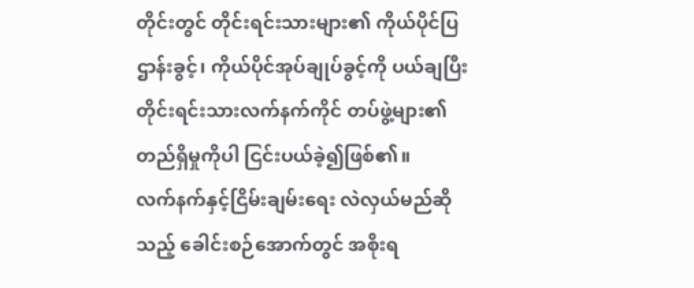တိုင်းတွင် တိုင်းရင်းသားများ၏ ကိုယ်ပိုင်ပြဌာန်းခွင့်၊ ကိုယ်ပိုင်အုပ်ချုပ်ခွင့်ကို ပယ်ချပြီး တိုင်းရင်းသားလက်နက်ကိုင် တပ်ဖွဲ့များ၏ တည်ရှိမှုကိုပါ ငြင်းပယ်ခဲ့၍ဖြစ်၏။
လက်နက်နှင့်ငြိမ်းချမ်းရေး လဲလှယ်မည်ဆိုသည့် ခေါင်းစဉ်အောက်တွင် အစိုးရ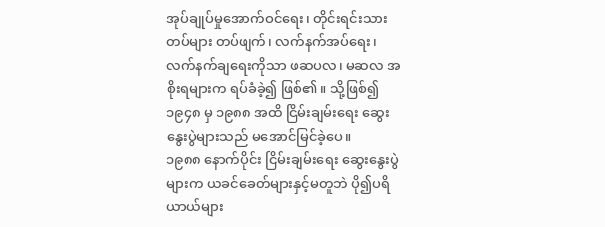အုပ်ချုပ်မှုအောက်ဝင်ရေး၊ တိုင်းရင်းသားတပ်များ တပ်ဖျက်၊ လက်နက်အပ်ရေး၊ လက်နက်ချရေးကိုသာ ဖဆပလ၊ မဆလ အစိုးရများက ရပ်ခံခဲ့၍ ဖြစ်၏။ သို့ဖြစ်၍ ၁၉၄၈ မှ ၁၉၈၈ အထိ ငြိမ်းချမ်းရေး ဆွေးနွေးပွဲများသည် မအောင်မြင်ခဲ့ပေ။
၁၉၈၈ နောက်ပိုင်း ငြိမ်းချမ်းရေး ဆွေးနွေးပွဲများက ယခင်ခေတ်များနှင့်မတူဘဲ ပို၍ပရိယာယ်များ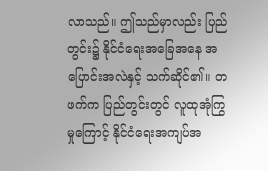လာသည်။ ဤသည်မှာလည်း ပြည်တွင်း၌ နိုင်ငံရေးအခြေအနေ အပြောင်းအလဲနှင့် သက်ဆိုင်၏။ တဖက်က ပြည်တွင်းတွင် လူထုအုံကြွမှုကြောင့် နိုင်ငံရေးအကျပ်အ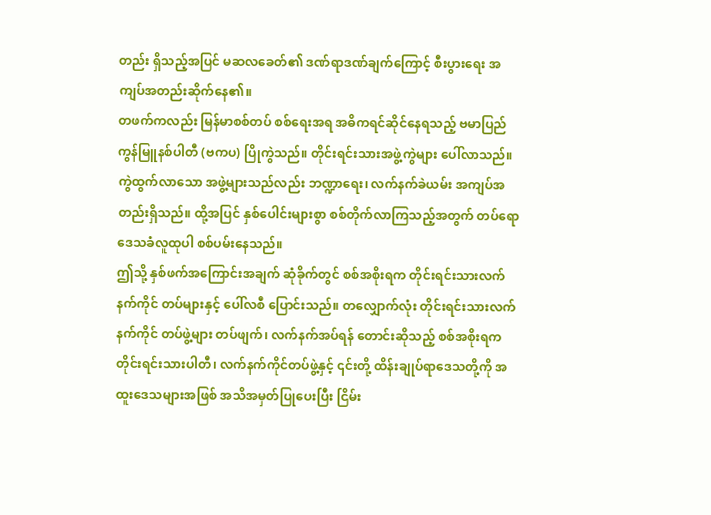တည်း ရှိသည့်အပြင် မဆလခေတ်၏ ဒဏ်ရာဒဏ်ချက်ကြောင့် စီးပွားရေး အကျပ်အတည်းဆိုက်နေ၏။
တဖက်ကလည်း မြန်မာစစ်တပ် စစ်ရေးအရ အဓိကရင်ဆိုင်နေရသည့် ဗမာပြည်ကွန်မြူနစ်ပါတီ (ဗကပ) ပြိုကွဲသည်။ တိုင်းရင်းသားအဖွဲ့ကွဲများ ပေါ်လာသည်။ ကွဲထွက်လာသော အဖွဲ့များသည်လည်း ဘဏ္ဍာရေး၊ လက်နက်ခဲယမ်း အကျပ်အတည်းရှိသည်။ ထို့အပြင် နှစ်ပေါင်းများစွာ စစ်တိုက်လာကြသည့်အတွက် တပ်ရော ဒေသခံလူထုပါ စစ်ပမ်းနေသည်။
ဤသို့ နှစ်ဖက်အကြောင်းအချက် ဆုံခိုက်တွင် စစ်အစိုးရက တိုင်းရင်းသားလက်နက်ကိုင် တပ်များနှင့် ပေါ်လစီ ပြောင်းသည်။ တလျှောက်လုံး တိုင်းရင်းသားလက်နက်ကိုင် တပ်ဖွဲ့များ တပ်ဖျက်၊ လက်နက်အပ်ရန် တောင်းဆိုသည့် စစ်အစိုးရက တိုင်းရင်းသားပါတီ၊ လက်နက်ကိုင်တပ်ဖွဲ့နှင့် ၎င်းတို့ ထိန်းချုပ်ရာဒေသတို့ကို အထူးဒေသများအဖြစ် အသိအမှတ်ပြုပေးပြီး ငြိမ်း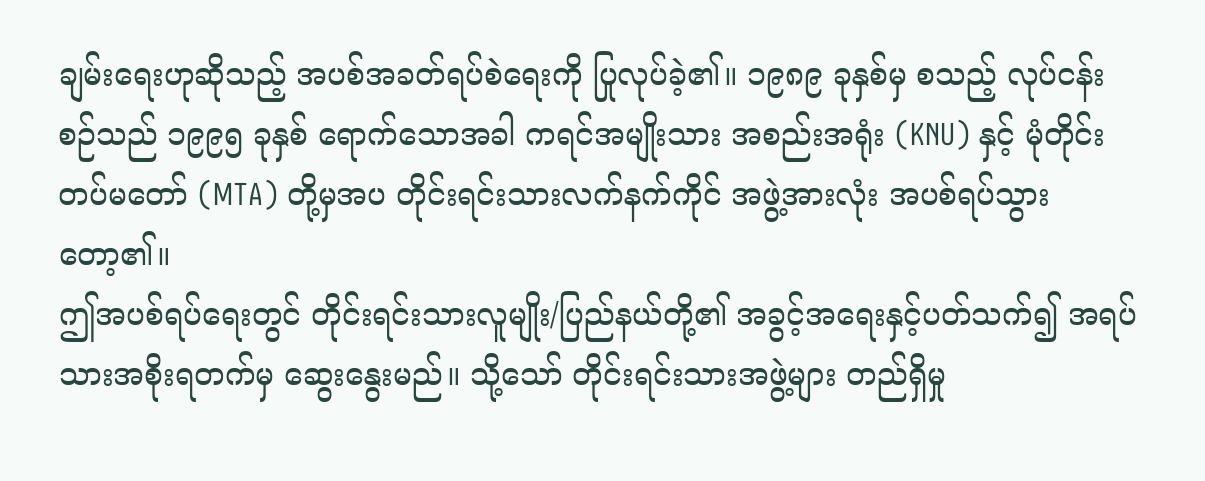ချမ်းရေးဟုဆိုသည့် အပစ်အခတ်ရပ်စဲရေးကို ပြုလုပ်ခဲ့၏။ ၁၉၈၉ ခုနှစ်မှ စသည့် လုပ်ငန်းစဉ်သည် ၁၉၉၅ ခုနှစ် ရောက်သောအခါ ကရင်အမျိုးသား အစည်းအရုံး (KNU) နှင့် မုံတိုင်းတပ်မတော် (MTA) တို့မှအပ တိုင်းရင်းသားလက်နက်ကိုင် အဖွဲ့အားလုံး အပစ်ရပ်သွားတော့၏။
ဤအပစ်ရပ်ရေးတွင် တိုင်းရင်းသားလူမျိုး/ပြည်နယ်တို့၏ အခွင့်အရေးနှင့်ပတ်သက်၍ အရပ်သားအစိုးရတက်မှ ဆွေးနွေးမည်။ သို့သော် တိုင်းရင်းသားအဖွဲ့များ တည်ရှိမှု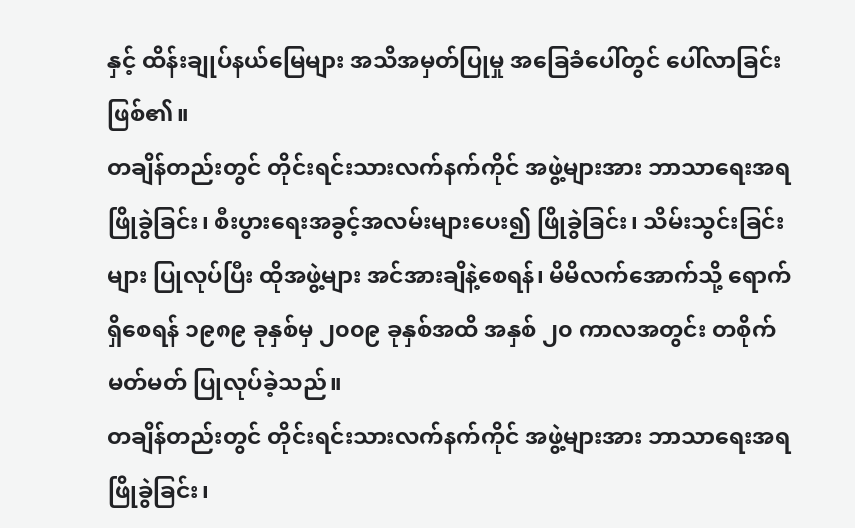နှင့် ထိန်းချုပ်နယ်မြေများ အသိအမှတ်ပြုမှု အခြေခံပေါ်တွင် ပေါ်လာခြင်းဖြစ်၏။
တချိန်တည်းတွင် တိုင်းရင်းသားလက်နက်ကိုင် အဖွဲ့များအား ဘာသာရေးအရ ဖြိုခွဲခြင်း၊ စီးပွားရေးအခွင့်အလမ်းများပေး၍ ဖြိုခွဲခြင်း၊ သိမ်းသွင်းခြင်းများ ပြုလုပ်ပြီး ထိုအဖွဲ့များ အင်အားချိနဲ့စေရန်၊ မိမိလက်အောက်သို့ ရောက်ရှိစေရန် ၁၉၈၉ ခုနှစ်မှ ၂၀၀၉ ခုနှစ်အထိ အနှစ် ၂၀ ကာလအတွင်း တစိုက်မတ်မတ် ပြုလုပ်ခဲ့သည်။
တချိန်တည်းတွင် တိုင်းရင်းသားလက်နက်ကိုင် အဖွဲ့များအား ဘာသာရေးအရ ဖြိုခွဲခြင်း၊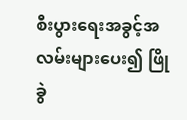စီးပွားရေးအခွင့်အလမ်းများပေး၍ ဖြိုခွဲ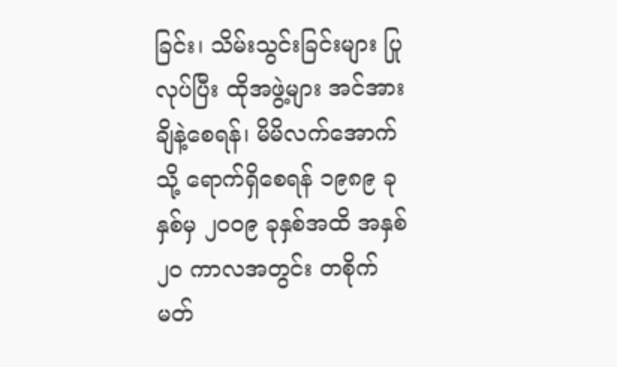ခြင်း၊ သိမ်းသွင်းခြင်းများ ပြုလုပ်ပြီး ထိုအဖွဲ့များ အင်အားချိနဲ့စေရန်၊ မိမိလက်အောက်သို့ ရောက်ရှိစေရန် ၁၉၈၉ ခုနှစ်မှ ၂၀၀၉ ခုနှစ်အထိ အနှစ် ၂၀ ကာလအတွင်း တစိုက်မတ်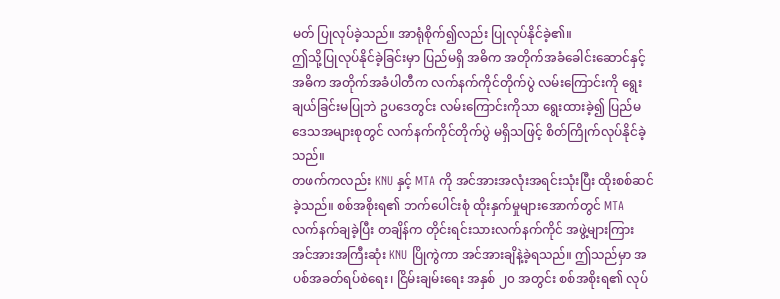မတ် ပြုလုပ်ခဲ့သည်။ အာရုံစိုက်၍လည်း ပြုလုပ်နိုင်ခဲ့၏။
ဤသို့ပြုလုပ်နိုင်ခဲ့ခြင်းမှာ ပြည်မရှိ အဓိက အတိုက်အခံခေါင်းဆောင်နှင့် အဓိက အတိုက်အခံပါတီက လက်နက်ကိုင်တိုက်ပွဲ လမ်းကြောင်းကို ရွေးချယ်ခြင်းမပြုဘဲ ဥပဒေတွင်း လမ်းကြောင်းကိုသာ ရွေးထားခဲ့၍ ပြည်မဒေသအများစုတွင် လက်နက်ကိုင်တိုက်ပွဲ မရှိသဖြင့် စိတ်ကြိုက်လုပ်နိုင်ခဲ့သည်။
တဖက်ကလည်း KNU နှင့် MTA ကို အင်အားအလုံးအရင်းသုံးပြီး ထိုးစစ်ဆင်ခဲ့သည်။ စစ်အစိုးရ၏ ဘက်ပေါင်းစုံ ထိုးနှက်မှုများအောက်တွင် MTA လက်နက်ချခဲ့ပြီး တချိန်က တိုင်းရင်းသားလက်နက်ကိုင် အဖွဲ့များကြား အင်အားအကြီးဆုံး KNU ပြိုကွဲကာ အင်အားချိနဲ့ခဲ့ရသည်။ ဤသည်မှာ အပစ်အခတ်ရပ်စဲရေး၊ ငြိမ်းချမ်းရေး အနှစ် ၂၀ အတွင်း စစ်အစိုးရ၏ လုပ်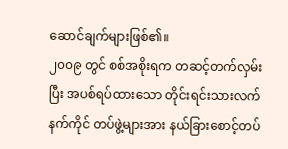ဆောင်ချက်များဖြစ်၏။
၂၀၀၉ တွင် စစ်အစိုးရက တဆင့်တက်လှမ်းပြီး အပစ်ရပ်ထားသော တိုင်းရင်းသားလက်နက်ကိုင် တပ်ဖွဲ့များအား နယ်ခြားစောင့်တပ်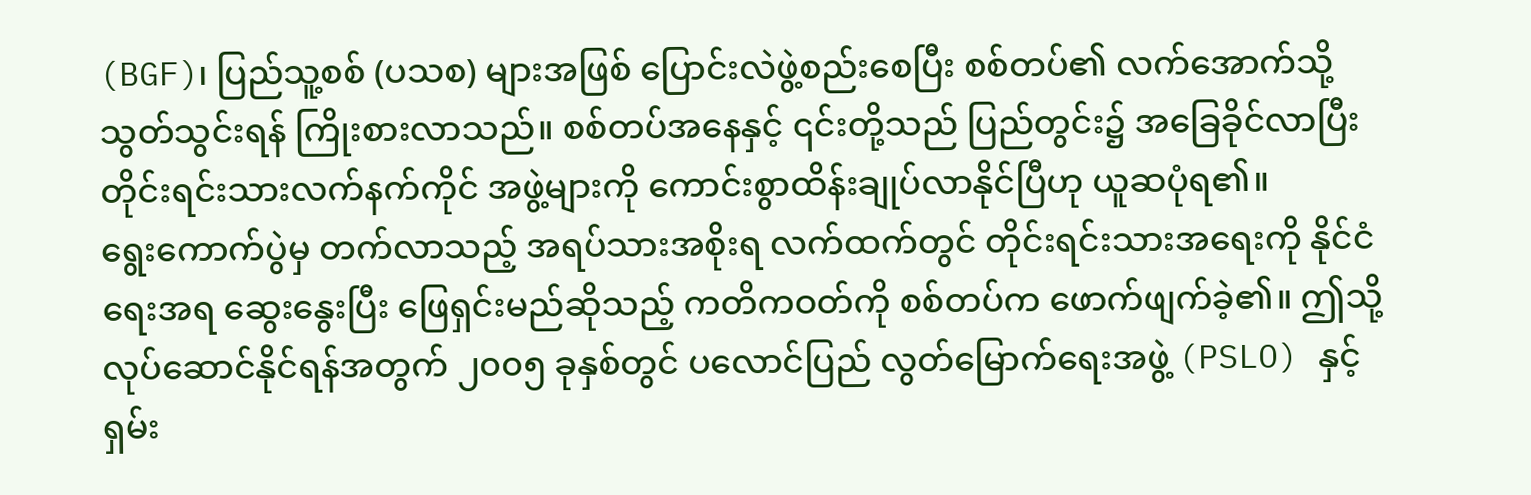(BGF)၊ ပြည်သူ့စစ် (ပသစ) များအဖြစ် ပြောင်းလဲဖွဲ့စည်းစေပြီး စစ်တပ်၏ လက်အောက်သို့ သွတ်သွင်းရန် ကြိုးစားလာသည်။ စစ်တပ်အနေနှင့် ၎င်းတို့သည် ပြည်တွင်း၌ အခြေခိုင်လာပြီး တိုင်းရင်းသားလက်နက်ကိုင် အဖွဲ့များကို ကောင်းစွာထိန်းချုပ်လာနိုင်ပြီဟု ယူဆပုံရ၏။
ရွေးကောက်ပွဲမှ တက်လာသည့် အရပ်သားအစိုးရ လက်ထက်တွင် တိုင်းရင်းသားအရေးကို နိုင်ငံရေးအရ ဆွေးနွေးပြီး ဖြေရှင်းမည်ဆိုသည့် ကတိကဝတ်ကို စစ်တပ်က ဖောက်ဖျက်ခဲ့၏။ ဤသို့ လုပ်ဆောင်နိုင်ရန်အတွက် ၂၀၀၅ ခုနှစ်တွင် ပလောင်ပြည် လွတ်မြောက်ရေးအဖွဲ့ (PSLO) နှင့် ရှမ်း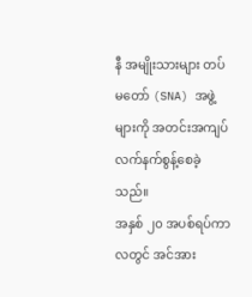နီ အမျိုးသားများ တပ်မတော် (SNA) အဖွဲ့များကို အတင်းအကျပ် လက်နက်စွန့်စေခဲ့သည်။
အနှစ် ၂၀ အပစ်ရပ်ကာလတွင် အင်အား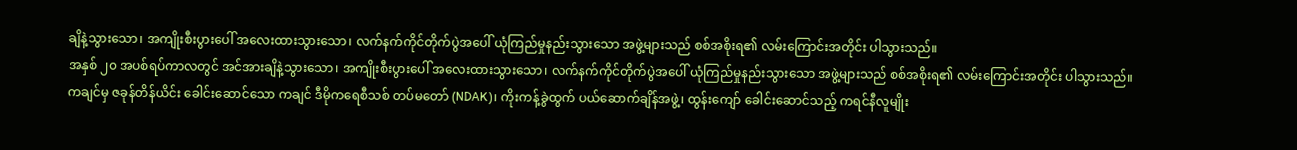ချိနဲ့သွားသော၊ အကျိုးစီးပွားပေါ် အလေးထားသွားသော၊ လက်နက်ကိုင်တိုက်ပွဲအပေါ် ယုံကြည်မှုနည်းသွားသော အဖွဲ့များသည် စစ်အစိုးရ၏ လမ်းကြောင်းအတိုင်း ပါသွားသည်။
အနှစ် ၂၀ အပစ်ရပ်ကာလတွင် အင်အားချိနဲ့သွားသော၊ အကျိုးစီးပွားပေါ် အလေးထားသွားသော၊ လက်နက်ကိုင်တိုက်ပွဲအပေါ် ယုံကြည်မှုနည်းသွားသော အဖွဲ့များသည် စစ်အစိုးရ၏ လမ်းကြောင်းအတိုင်း ပါသွားသည်။
ကချင်မှ ဇခုန်တိန်ယိင်း ခေါင်းဆောင်သော ကချင် ဒီမိုကရေစီသစ် တပ်မတော် (NDAK)၊ ကိုးကန့်ခွဲထွက် ပယ်ဆောက်ချိန်အဖွဲ့၊ ထွန်းကျော် ခေါင်းဆောင်သည့် ကရင်နီလူမျိုး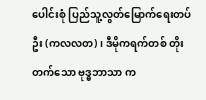ပေါင်းစုံ ပြည်သူ့လွတ်မြောက်ရေးတပ်ဦး (ကလလတ)၊ ဒီမိုကရက်တစ် တိုးတက်သော ဗုဒ္ဓဘာသာ က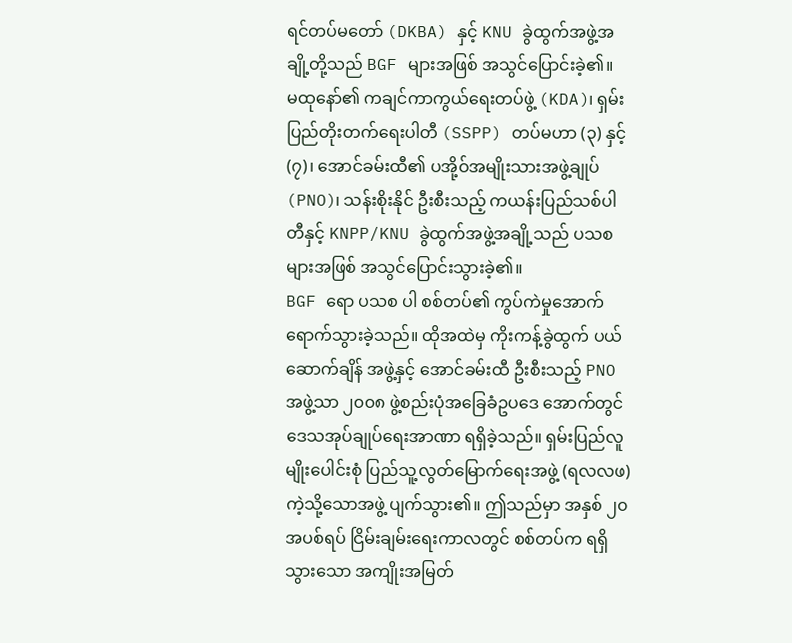ရင်တပ်မတော် (DKBA) နှင့် KNU ခွဲထွက်အဖွဲ့အချို့တို့သည် BGF များအဖြစ် အသွင်ပြောင်းခဲ့၏။
မထုနော်၏ ကချင်ကာကွယ်ရေးတပ်ဖွဲ့ (KDA)၊ ရှမ်းပြည်တိုးတက်ရေးပါတီ (SSPP) တပ်မဟာ (၃) နှင့် (၇)၊ အောင်ခမ်းထီ၏ ပအို့ဝ်အမျိုးသားအဖွဲ့ချုပ် (PNO)၊ သန်းစိုးနိုင် ဦးစီးသည့် ကယန်းပြည်သစ်ပါတီနှင့် KNPP/KNU ခွဲထွက်အဖွဲ့အချို့သည် ပသစ များအဖြစ် အသွင်ပြောင်းသွားခဲ့၏။
BGF ရော ပသစ ပါ စစ်တပ်၏ ကွပ်ကဲမှုအောက် ရောက်သွားခဲ့သည်။ ထိုအထဲမှ ကိုးကန့်ခွဲထွက် ပယ်ဆောက်ချိန် အဖွဲ့နှင့် အောင်ခမ်းထီ ဦးစီးသည့် PNO အဖွဲ့သာ ၂၀၀၈ ဖွဲ့စည်းပုံအခြေခံဥပဒေ အောက်တွင် ဒေသအုပ်ချုပ်ရေးအာဏာ ရရှိခဲ့သည်။ ရှမ်းပြည်လူမျိုးပေါင်းစုံ ပြည်သူ့လွတ်မြောက်ရေးအဖွဲ့ (ရလလဖ) ကဲ့သို့သောအဖွဲ့ ပျက်သွား၏။ ဤသည်မှာ အနှစ် ၂၀ အပစ်ရပ် ငြိမ်းချမ်းရေးကာလတွင် စစ်တပ်က ရရှိသွားသော အကျိုးအမြတ်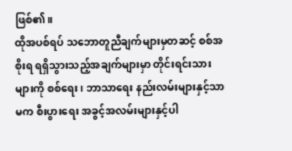ဖြစ်၏။
ထိုအပစ်ရပ် သဘောတူညီချက်များမှတဆင့် စစ်အစိုးရ ရရှိသွားသည့်အချက်များမှာ တိုင်းရင်းသားများကို စစ်ရေး၊ ဘာသာရေး နည်းလမ်းများနှင့်သာမက စီးပွားရေး အခွင့်အလမ်းများနှင့်ပါ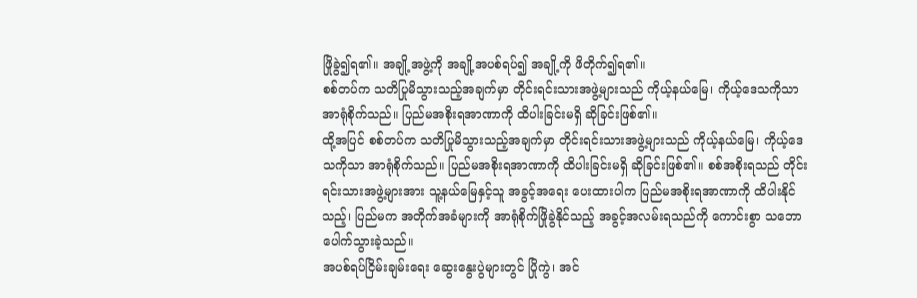ဖြိုခွဲ၍ရ၏။ အချို့အဖွဲ့ကို အချို့အပစ်ရပ်၍ အချို့ကို ဖိတိုက်၍ရ၏။
စစ်တပ်က သတိပြုမိသွားသည့်အချက်မှာ တိုင်းရင်းသားအဖွဲ့များသည် ကိုယ့်နယ်မြေ၊ ကိုယ့်ဒေသကိုသာ အာရုံစိုက်သည်။ ပြည်မအစိုးရအာဏာကို ထိပါးခြင်းမရှိ ဆိုခြင်းဖြစ်၏။
ထို့အပြင် စစ်တပ်က သတိပြုမိသွားသည့်အချက်မှာ တိုင်းရင်းသားအဖွဲ့များသည် ကိုယ့်နယ်မြေ၊ ကိုယ့်ဒေသကိုသာ အာရုံစိုက်သည်။ ပြည်မအစိုးရအာဏာကို ထိပါးခြင်းမရှိ ဆိုခြင်းဖြစ်၏။ စစ်အစိုးရသည် တိုင်းရင်းသားအဖွဲ့များအား သူ့နယ်မြေနှင့်သူ အခွင့်အရေး ပေးထားပါက ပြည်မအစိုးရအာဏာကို ထိပါးနိုင်သည့်၊ ပြည်မက အတိုက်အခံများကို အာရုံစိုက်ဖြိုခွဲနိုင်သည့် အခွင့်အလမ်းရသည်ကို ကောင်းစွာ သဘောပေါက်သွားခဲ့သည်။
အပစ်ရပ်ငြိမ်းချမ်းရေး ဆွေးနွေးပွဲများတွင် ပြိုကွဲ၊ အင်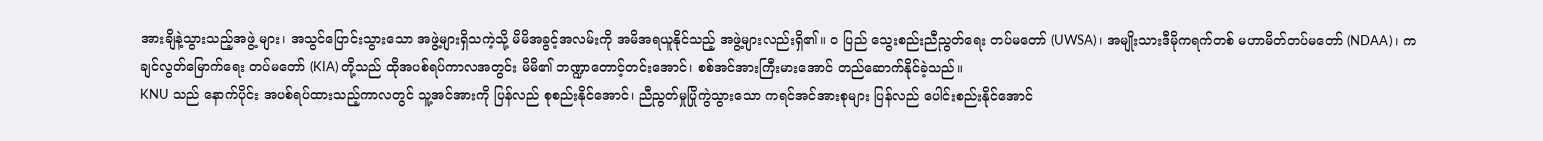အားချိနဲ့သွားသည့်အဖွဲ့ များ၊ အသွင်ပြောင်းသွားသော အဖွဲ့များရှိသကဲ့သို့ မိမိအခွင့်အလမ်းကို အမိအရယူနိုင်သည့် အဖွဲ့များလည်းရှိ၏။ ဝ ပြည် သွေးစည်းညီညွတ်ရေး တပ်မတော် (UWSA)၊ အမျိုးသားဒီမိုကရက်တစ် မဟာမိတ်တပ်မတော် (NDAA)၊ ကချင်လွတ်မြောက်ရေး တပ်မတော် (KIA) တို့သည် ထိုအပစ်ရပ်ကာလအတွင်း မိမိ၏ ဘဏ္ဍာတောင့်တင်းအောင်၊ စစ်အင်အားကြီးမားအောင် တည်ဆောက်နိုင်ခဲ့သည်။
KNU သည် နောက်ပိုင်း အပစ်ရပ်ထားသည့်ကာလတွင် သူ့အင်အားကို ပြန်လည် စုစည်းနိုင်အောင်၊ ညီညွတ်မှုပြိုကွဲသွားသော ကရင်အင်အားစုများ ပြန်လည် ပေါင်းစည်းနိုင်အောင်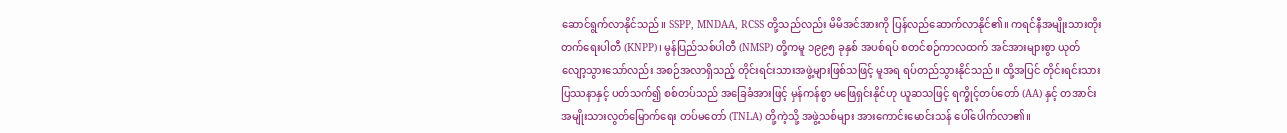ဆောင်ရွက်လာနိုင်သည်။ SSPP, MNDAA, RCSS တို့သည်လည်း မိမိအင်အားကို ပြန်လည်ဆောက်လာနိုင်၏။ ကရင်နီအမျိုးသားတိုးတက်ရေးပါတီ (KNPP)၊ မွန်ပြည်သစ်ပါတီ (NMSP) တို့ကမူ ၁၉၉၅ ခုနှစ် အပစ်ရပ် စတင်စဉ်ကာလထက် အင်အားများစွာ ယုတ်လျော့သွားသော်လည်း အစဉ်အလာရှိသည့် တိုင်းရင်းသားအဖွဲ့များဖြစ်သဖြင့် မူအရ ရပ်တည်သွားနိုင်သည်။ ထို့အပြင် တိုင်းရင်းသားပြဿနာနှင့် ပတ်သက်၍ စစ်တပ်သည် အခြေခံအားဖြင့် မှန်ကန်စွာ မဖြေရှင်းနိုင်ဟု ယူဆသဖြင့် ရက္ခိုင့်တပ်တော် (AA) နှင့် တအာင်း အမျိုးသားလွတ်မြောက်ရေး တပ်မတော် (TNLA) တို့ကဲ့သို့ အဖွဲ့သစ်များ အားကောင်းမောင်းသန် ပေါ်ပေါက်လာ၏။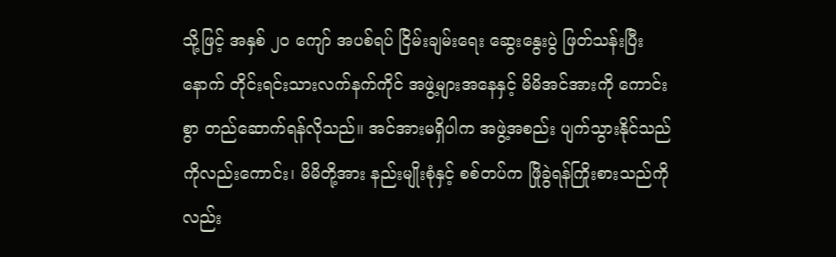သို့ဖြင့် အနှစ် ၂၀ ကျော် အပစ်ရပ် ငြိမ်းချမ်းရေး ဆွေးနွေးပွဲ ဖြတ်သန်းပြီးနောက် တိုင်းရင်းသားလက်နက်ကိုင် အဖွဲ့များအနေနှင့် မိမိအင်အားကို ကောင်းစွာ တည်ဆောက်ရန်လိုသည်။ အင်အားမရှိပါက အဖွဲ့အစည်း ပျက်သွားနိုင်သည်ကိုလည်းကောင်း၊ မိမိတို့အား နည်းမျိုးစုံနှင့် စစ်တပ်က ဖြိုခွဲရန်ကြိုးစားသည်ကိုလည်း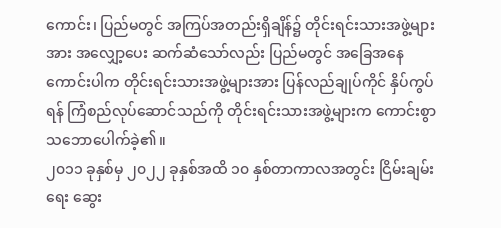ကောင်း၊ ပြည်မတွင် အကြပ်အတည်းရှိချိန်၌ တိုင်းရင်းသားအဖွဲ့များအား အလျှော့ပေး ဆက်ဆံသော်လည်း ပြည်မတွင် အခြေအနေကောင်းပါက တိုင်းရင်းသားအဖွဲ့များအား ပြန်လည်ချုပ်ကိုင် နှိပ်ကွပ်ရန် ကြံစည်လုပ်ဆောင်သည်ကို တိုင်းရင်းသားအဖွဲ့များက ကောင်းစွာသဘောပေါက်ခဲ့၏။
၂၀၁၁ ခုနှစ်မှ ၂၀၂၂ ခုနှစ်အထိ ၁၀ နှစ်တာကာလအတွင်း ငြိမ်းချမ်းရေး ဆွေး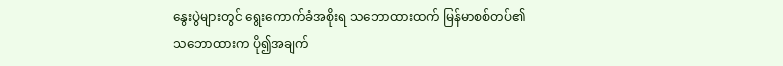နွေးပွဲများတွင် ရွေးကောက်ခံအစိုးရ သဘောထားထက် မြန်မာစစ်တပ်၏ သဘောထားက ပို၍အချက်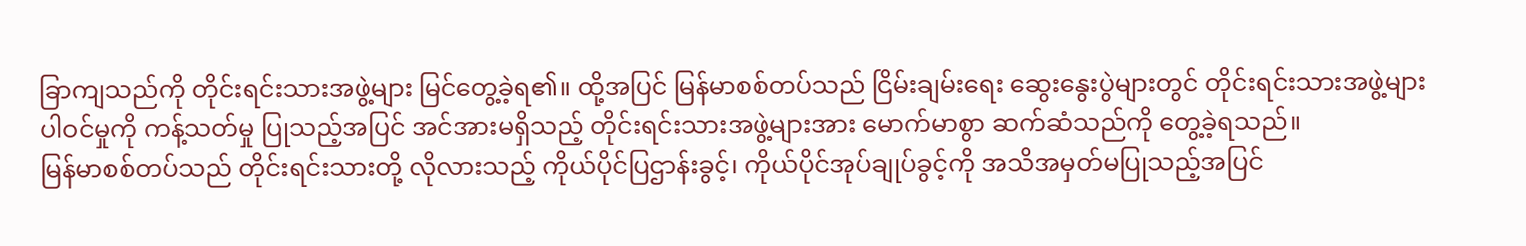ခြာကျသည်ကို တိုင်းရင်းသားအဖွဲ့များ မြင်တွေ့ခဲ့ရ၏။ ထို့အပြင် မြန်မာစစ်တပ်သည် ငြိမ်းချမ်းရေး ဆွေးနွေးပွဲများတွင် တိုင်းရင်းသားအဖွဲ့များပါဝင်မှုကို ကန့်သတ်မှု ပြုသည့်အပြင် အင်အားမရှိသည့် တိုင်းရင်းသားအဖွဲ့များအား မောက်မာစွာ ဆက်ဆံသည်ကို တွေ့ခဲ့ရသည်။
မြန်မာစစ်တပ်သည် တိုင်းရင်းသားတို့ လိုလားသည့် ကိုယ်ပိုင်ပြဌာန်းခွင့်၊ ကိုယ်ပိုင်အုပ်ချုပ်ခွင့်ကို အသိအမှတ်မပြုသည့်အပြင်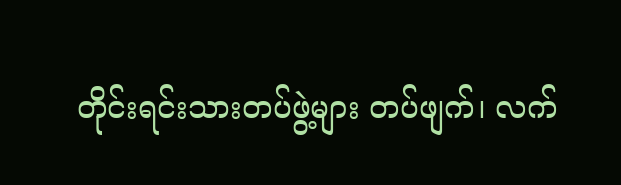တိုင်းရင်းသားတပ်ဖွဲ့များ တပ်ဖျက်၊ လက်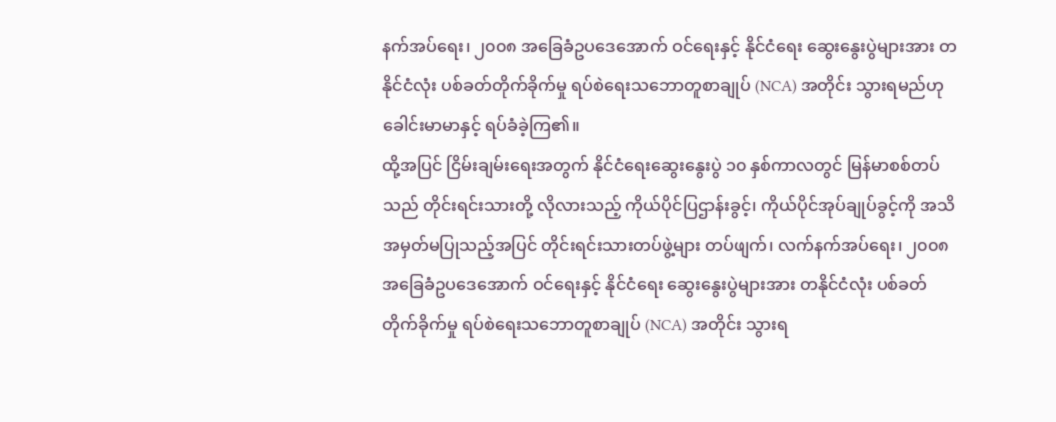နက်အပ်ရေး၊ ၂၀၀၈ အခြေခံဥပဒေအောက် ဝင်ရေးနှင့် နိုင်ငံရေး ဆွေးနွေးပွဲများအား တနိုင်ငံလုံး ပစ်ခတ်တိုက်ခိုက်မှု ရပ်စဲရေးသဘောတူစာချုပ် (NCA) အတိုင်း သွားရမည်ဟု ခေါင်းမာမာနှင့် ရပ်ခံခဲ့ကြ၏။
ထို့အပြင် ငြိမ်းချမ်းရေးအတွက် နိုင်ငံရေးဆွေးနွေးပွဲ ၁၀ နှစ်ကာလတွင် မြန်မာစစ်တပ်သည် တိုင်းရင်းသားတို့ လိုလားသည့် ကိုယ်ပိုင်ပြဌာန်းခွင့်၊ ကိုယ်ပိုင်အုပ်ချုပ်ခွင့်ကို အသိအမှတ်မပြုသည့်အပြင် တိုင်းရင်းသားတပ်ဖွဲ့များ တပ်ဖျက်၊ လက်နက်အပ်ရေး၊ ၂၀၀၈ အခြေခံဥပဒေအောက် ဝင်ရေးနှင့် နိုင်ငံရေး ဆွေးနွေးပွဲများအား တနိုင်ငံလုံး ပစ်ခတ်တိုက်ခိုက်မှု ရပ်စဲရေးသဘောတူစာချုပ် (NCA) အတိုင်း သွားရ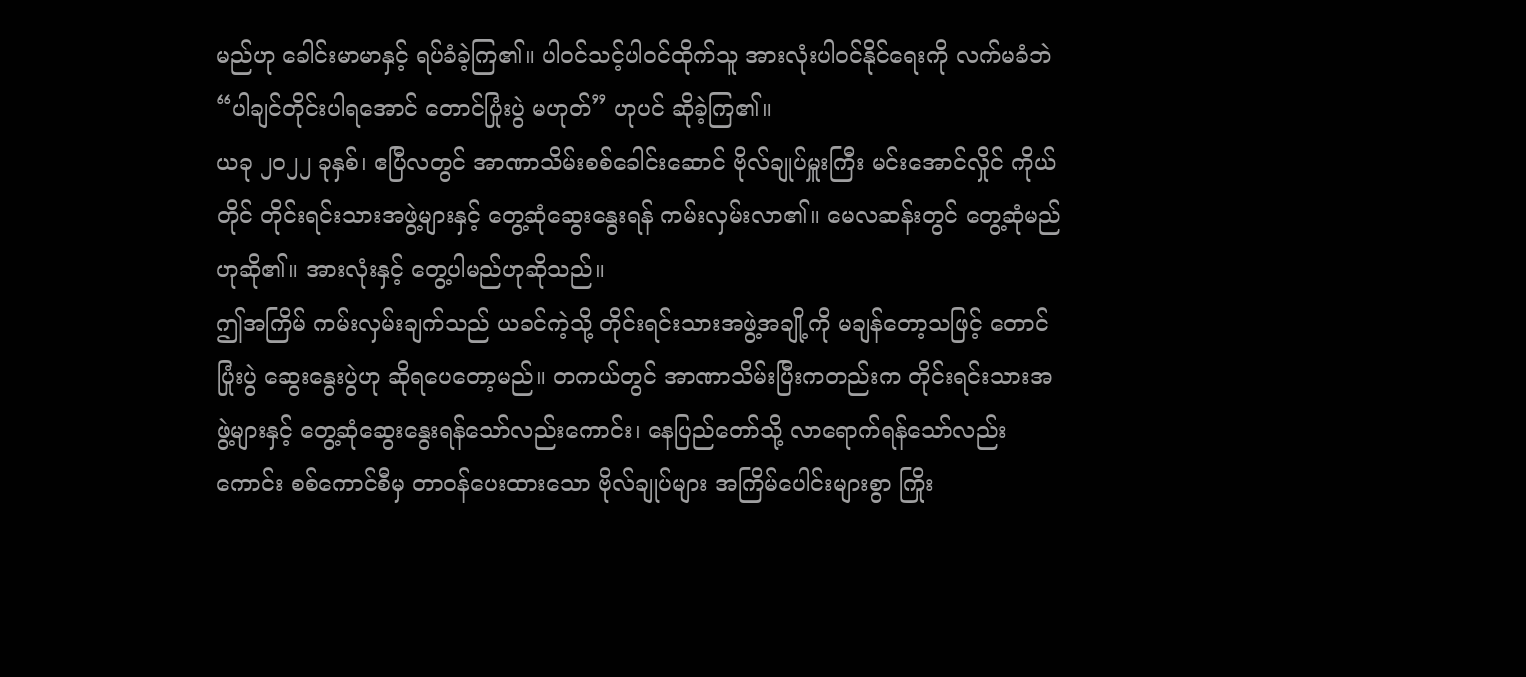မည်ဟု ခေါင်းမာမာနှင့် ရပ်ခံခဲ့ကြ၏။ ပါဝင်သင့်ပါဝင်ထိုက်သူ အားလုံးပါဝင်နိုင်ရေးကို လက်မခံဘဲ “ပါချင်တိုင်းပါရအောင် တောင်ပြုံးပွဲ မဟုတ်” ဟုပင် ဆိုခဲ့ကြ၏။
ယခု ၂၀၂၂ ခုနှစ်၊ ဧပြီလတွင် အာဏာသိမ်းစစ်ခေါင်းဆောင် ဗိုလ်ချုပ်မှူးကြီး မင်းအောင်လှိုင် ကိုယ်တိုင် တိုင်းရင်းသားအဖွဲ့များနှင့် တွေ့ဆုံဆွေးနွေးရန် ကမ်းလှမ်းလာ၏။ မေလဆန်းတွင် တွေ့ဆုံမည်ဟုဆို၏။ အားလုံးနှင့် တွေ့ပါမည်ဟုဆိုသည်။
ဤအကြိမ် ကမ်းလှမ်းချက်သည် ယခင်ကဲ့သို့ တိုင်းရင်းသားအဖွဲ့အချို့ကို မချန်တော့သဖြင့် တောင်ပြုံးပွဲ ဆွေးနွေးပွဲဟု ဆိုရပေတော့မည်။ တကယ်တွင် အာဏာသိမ်းပြီးကတည်းက တိုင်းရင်းသားအဖွဲ့များနှင့် တွေ့ဆုံဆွေးနွေးရန်သော်လည်းကောင်း၊ နေပြည်တော်သို့ လာရောက်ရန်သော်လည်းကောင်း စစ်ကောင်စီမှ တာဝန်ပေးထားသော ဗိုလ်ချုပ်များ အကြိမ်ပေါင်းများစွာ ကြိုး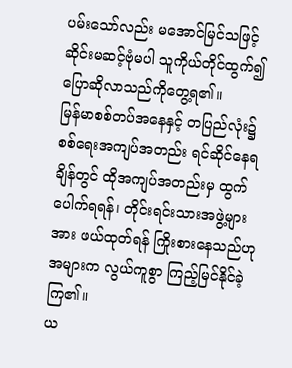ပမ်းသော်လည်း မအောင်မြင်သဖြင့် ဆိုင်းမဆင့်ဗုံမပါ သူကိုယ်တိုင်ထွက်၍ ပြောဆိုလာသည်ကိုတွေ့ရ၏။
မြန်မာစစ်တပ်အနေနှင့် တပြည်လုံး၌ စစ်ရေးအကျပ်အတည်း ရင်ဆိုင်နေရချိန်တွင် ထိုအကျပ်အတည်းမှ ထွက်ပေါက်ရရန်၊ တိုင်းရင်းသားအဖွဲ့များအား ဖယ်ထုတ်ရန် ကြိုးစားနေသည်ဟု အများက လွယ်ကူစွာ ကြည့်မြင်နိုင်ခဲ့ကြ၏။
ယ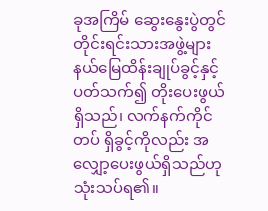ခုအကြိမ် ဆွေးနွေးပွဲတွင် တိုင်းရင်းသားအဖွဲ့များ နယ်မြေထိန်းချုပ်ခွင့်နှင့် ပတ်သက်၍ တိုးပေးဖွယ်ရှိသည်၊ လက်နက်ကိုင်တပ် ရှိခွင့်ကိုလည်း အလျှော့ပေးဖွယ်ရှိသည်ဟု သုံးသပ်ရ၏။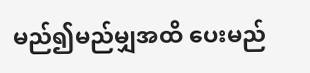မည်၍မည်မျှအထိ ပေးမည်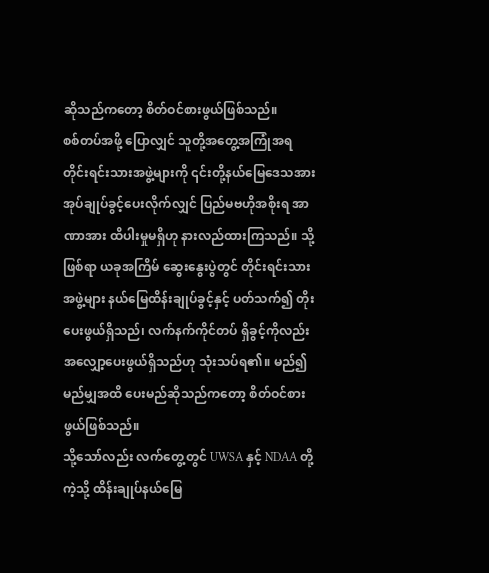ဆိုသည်ကတော့ စိတ်ဝင်စားဖွယ်ဖြစ်သည်။
စစ်တပ်အဖို့ ပြောလျှင် သူတို့အတွေ့အကြုံအရ တိုင်းရင်းသားအဖွဲ့များကို ၎င်းတို့နယ်မြေဒေသအား အုပ်ချုပ်ခွင့်ပေးလိုက်လျှင် ပြည်မဗဟိုအစိုးရ အာဏာအား ထိပါးမှုမရှိဟု နားလည်ထားကြသည်။ သို့ဖြစ်ရာ ယခုအကြိမ် ဆွေးနွေးပွဲတွင် တိုင်းရင်းသားအဖွဲ့များ နယ်မြေထိန်းချုပ်ခွင့်နှင့် ပတ်သက်၍ တိုးပေးဖွယ်ရှိသည်၊ လက်နက်ကိုင်တပ် ရှိခွင့်ကိုလည်း အလျှော့ပေးဖွယ်ရှိသည်ဟု သုံးသပ်ရ၏။ မည်၍မည်မျှအထိ ပေးမည်ဆိုသည်ကတော့ စိတ်ဝင်စားဖွယ်ဖြစ်သည်။
သို့သော်လည်း လက်တွေ့တွင် UWSA နှင့် NDAA တို့ကဲ့သို့ ထိန်းချုပ်နယ်မြေ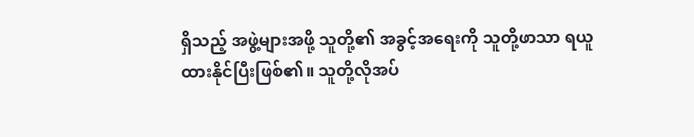ရှိသည့် အဖွဲ့များအဖို့ သူတို့၏ အခွင့်အရေးကို သူတို့ဖာသာ ရယူထားနိုင်ပြီးဖြစ်၏။ သူတို့လိုအပ်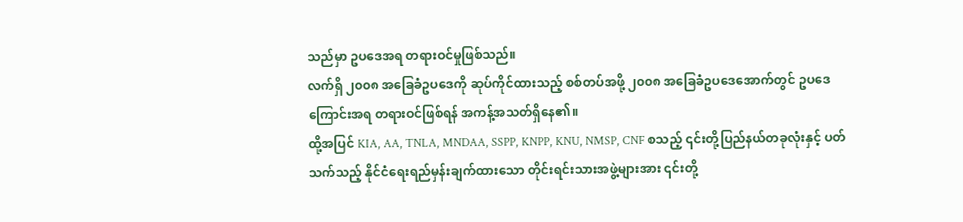သည်မှာ ဥပဒေအရ တရားဝင်မှုဖြစ်သည်။
လက်ရှိ ၂၀၀၈ အခြေခံဥပဒေကို ဆုပ်ကိုင်ထားသည့် စစ်တပ်အဖို့ ၂၀၀၈ အခြေခံဥပဒေအောက်တွင် ဥပဒေကြောင်းအရ တရားဝင်ဖြစ်ရန် အကန့်အသတ်ရှိနေ၏။
ထို့အပြင် KIA, AA, TNLA, MNDAA, SSPP, KNPP, KNU, NMSP, CNF စသည့် ၎င်းတို့ပြည်နယ်တခုလုံးနှင့် ပတ်သက်သည့် နိုင်ငံရေးရည်မှန်းချက်ထားသော တိုင်းရင်းသားအဖွဲ့များအား ၎င်းတို့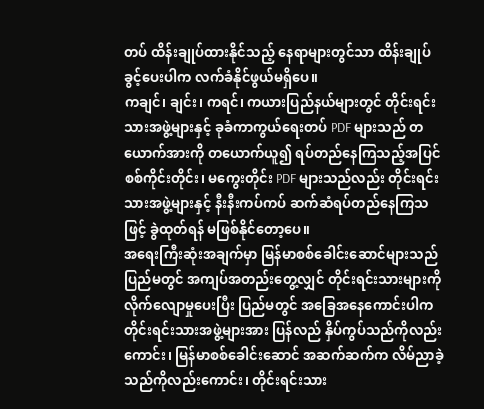တပ် ထိန်းချုပ်ထားနိုင်သည့် နေရာများတွင်သာ ထိန်းချုပ်ခွင့်ပေးပါက လက်ခံနိုင်ဖွယ်မရှိပေ။
ကချင်၊ ချင်း၊ ကရင်၊ ကယားပြည်နယ်များတွင် တိုင်းရင်းသားအဖွဲ့များနှင့် ခုခံကာကွယ်ရေးတပ် PDF များသည် တယောက်အားကို တယောက်ယူ၍ ရပ်တည်နေကြသည့်အပြင် စစ်ကိုင်းတိုင်း၊ မကွေးတိုင်း PDF များသည်လည်း တိုင်းရင်းသားအဖွဲ့များနှင့် နီးနီးကပ်ကပ် ဆက်ဆံရပ်တည်နေကြသဖြင့် ခွဲထုတ်ရန် မဖြစ်နိုင်တော့ပေ။
အရေးကြီးဆုံးအချက်မှာ မြန်မာစစ်ခေါင်းဆောင်များသည် ပြည်မတွင် အကျပ်အတည်းတွေ့လျှင် တိုင်းရင်းသားများကို လိုက်လျောမှုပေးပြီး ပြည်မတွင် အခြေအနေကောင်းပါက တိုင်းရင်းသားအဖွဲ့များအား ပြန်လည် နှိပ်ကွပ်သည်ကိုလည်းကောင်း၊ မြန်မာစစ်ခေါင်းဆောင် အဆက်ဆက်က လိမ်ညာခဲ့သည်ကိုလည်းကောင်း၊ တိုင်းရင်းသား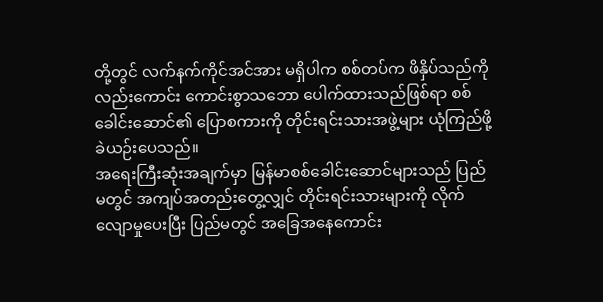တို့တွင် လက်နက်ကိုင်အင်အား မရှိပါက စစ်တပ်က ဖိနှိပ်သည်ကိုလည်းကောင်း ကောင်းစွာသဘော ပေါက်ထားသည်ဖြစ်ရာ စစ်ခေါင်းဆောင်၏ ပြောစကားကို တိုင်းရင်းသားအဖွဲ့များ ယုံကြည်ဖို့ ခဲယဉ်းပေသည်။
အရေးကြီးဆုံးအချက်မှာ မြန်မာစစ်ခေါင်းဆောင်များသည် ပြည်မတွင် အကျပ်အတည်းတွေ့လျှင် တိုင်းရင်းသားများကို လိုက်လျောမှုပေးပြီး ပြည်မတွင် အခြေအနေကောင်း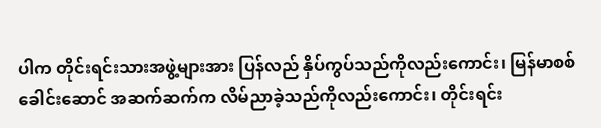ပါက တိုင်းရင်းသားအဖွဲ့များအား ပြန်လည် နှိပ်ကွပ်သည်ကိုလည်းကောင်း၊ မြန်မာစစ်ခေါင်းဆောင် အဆက်ဆက်က လိမ်ညာခဲ့သည်ကိုလည်းကောင်း၊ တိုင်းရင်း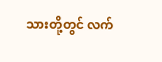သားတို့တွင် လက်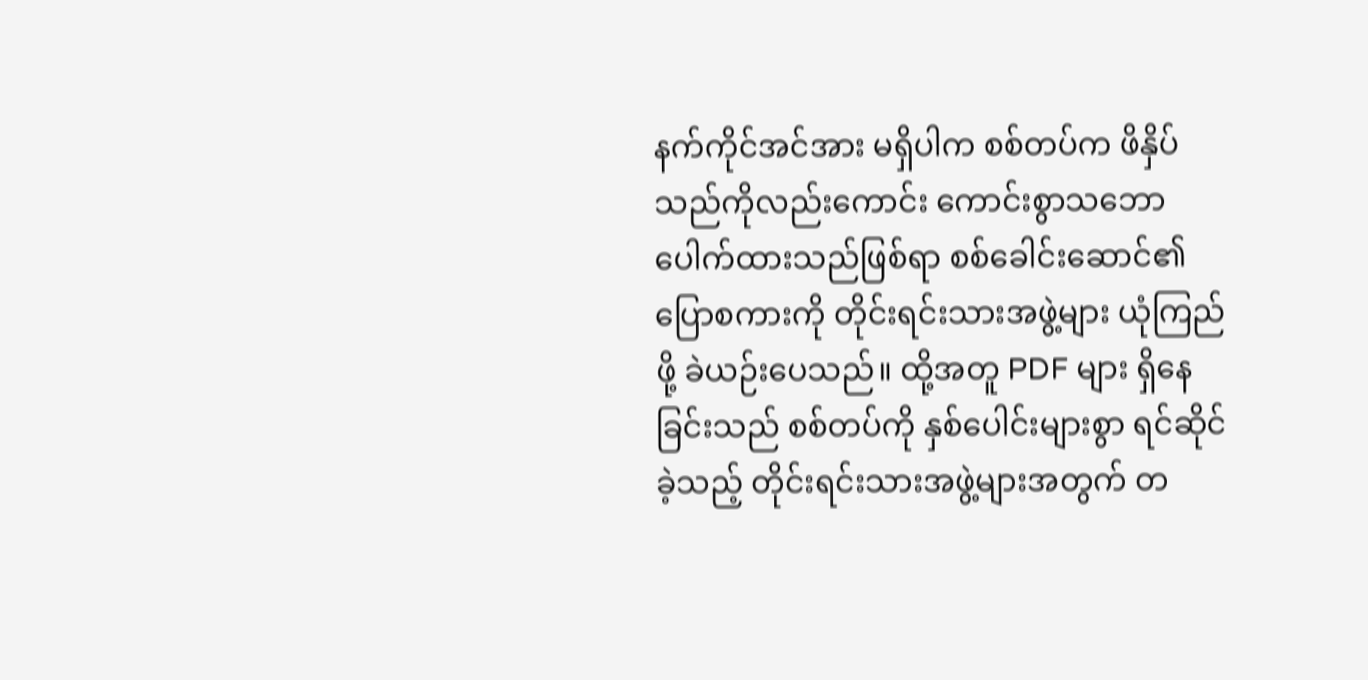နက်ကိုင်အင်အား မရှိပါက စစ်တပ်က ဖိနှိပ်သည်ကိုလည်းကောင်း ကောင်းစွာသဘော ပေါက်ထားသည်ဖြစ်ရာ စစ်ခေါင်းဆောင်၏ ပြောစကားကို တိုင်းရင်းသားအဖွဲ့များ ယုံကြည်ဖို့ ခဲယဉ်းပေသည်။ ထို့အတူ PDF များ ရှိနေခြင်းသည် စစ်တပ်ကို နှစ်ပေါင်းများစွာ ရင်ဆိုင်ခဲ့သည့် တိုင်းရင်းသားအဖွဲ့များအတွက် တ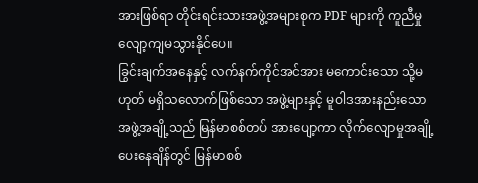အားဖြစ်ရာ တိုင်းရင်းသားအဖွဲ့အများစုက PDF များကို ကူညီမှု လျော့ကျမသွားနိုင်ပေ။
ခြွင်းချက်အနေနှင့် လက်နက်ကိုင်အင်အား မကောင်းသော သို့မဟုတ် မရှိသလောက်ဖြစ်သော အဖွဲ့များနှင့် မူဝါဒအားနည်းသော အဖွဲ့အချို့သည် မြန်မာစစ်တပ် အားပျော့ကာ လိုက်လျောမှုအချို့ ပေးနေချိန်တွင် မြန်မာစစ်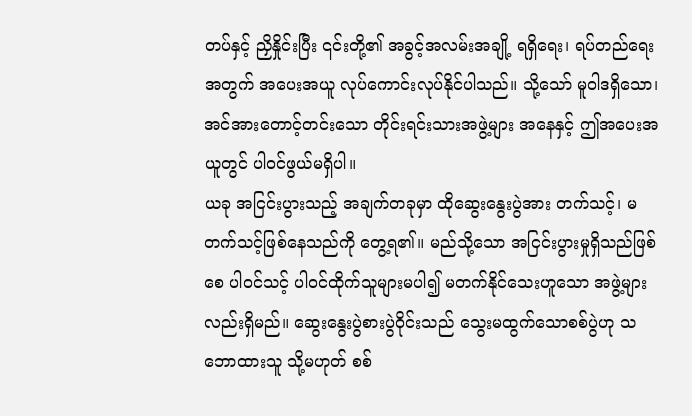တပ်နှင့် ညှိနှိုင်းပြီး ၎င်းတို့၏ အခွင့်အလမ်းအချို့ ရရှိရေး၊ ရပ်တည်ရေးအတွက် အပေးအယူ လုပ်ကောင်းလုပ်နိုင်ပါသည်။ သို့သော် မူဝါဒရှိသော၊ အင်အားတောင့်တင်းသော တိုင်းရင်းသားအဖွဲ့များ အနေနှင့် ဤအပေးအယူတွင် ပါဝင်ဖွယ်မရှိပါ။
ယခု အငြင်းပွားသည့် အချက်တခုမှာ ထိုဆွေးနွေးပွဲအား တက်သင့်၊ မတက်သင့်ဖြစ်နေသည်ကို တွေ့ရ၏။ မည်သို့သော အငြင်းပွားမှုရှိသည်ဖြစ်စေ ပါဝင်သင့် ပါဝင်ထိုက်သူများမပါ၍ မတက်နိုင်သေးဟူသော အဖွဲ့များလည်းရှိမည်။ ဆွေးနွေးပွဲစားပွဲဝိုင်းသည် သွေးမထွက်သောစစ်ပွဲဟု သဘောထားသူ သို့မဟုတ် စစ်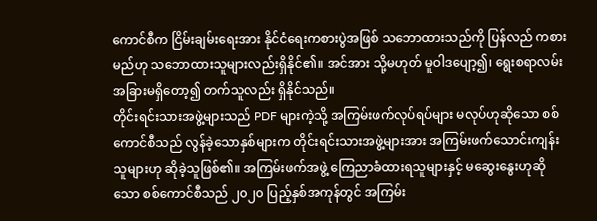ကောင်စီက ငြိမ်းချမ်းရေးအား နိုင်ငံရေးကစားပွဲအဖြစ် သဘောထားသည်ကို ပြန်လည် ကစားမည်ဟု သဘောထားသူများလည်းရှိနိုင်၏။ အင်အား သို့မဟုတ် မူဝါဒပျော့၍၊ ရွေးစရာလမ်း အခြားမရှိတော့၍ တက်သူလည်း ရှိနိုင်သည်။
တိုင်းရင်းသားအဖွဲ့များသည် PDF များကဲ့သို့ အကြမ်းဖက်လုပ်ရပ်များ မလုပ်ဟုဆိုသော စစ်ကောင်စီသည် လွန်ခဲ့သောနှစ်များက တိုင်းရင်းသားအဖွဲ့များအား အကြမ်းဖက်သောင်းကျန်းသူများဟု ဆိုခဲ့သူဖြစ်၏။ အကြမ်းဖက်အဖွဲ့ ကြေညာခံထားရသူများနှင့် မဆွေးနွေးဟုဆိုသော စစ်ကောင်စီသည် ၂၀၂၀ ပြည့်နှစ်အကုန်တွင် အကြမ်း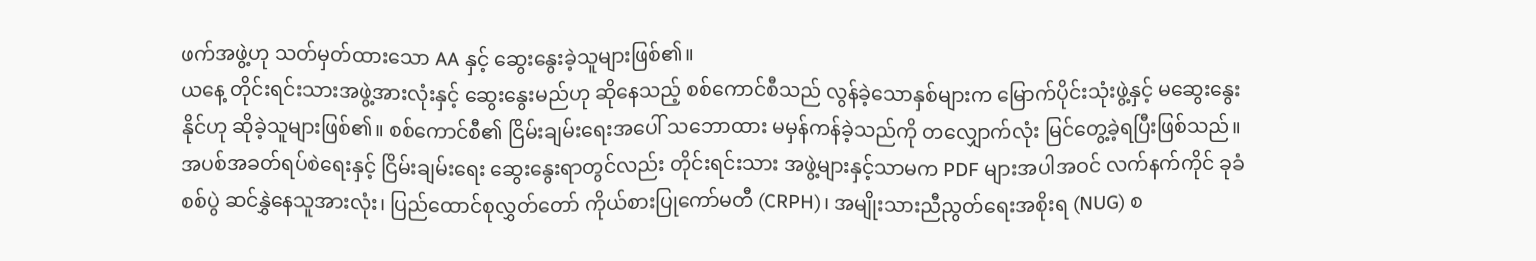ဖက်အဖွဲ့ဟု သတ်မှတ်ထားသော AA နှင့် ဆွေးနွေးခဲ့သူများဖြစ်၏။
ယနေ့ တိုင်းရင်းသားအဖွဲ့အားလုံးနှင့် ဆွေးနွေးမည်ဟု ဆိုနေသည့် စစ်ကောင်စီသည် လွန်ခဲ့သောနှစ်များက မြောက်ပိုင်းသုံးဖွဲ့နှင့် မဆွေးနွေးနိုင်ဟု ဆိုခဲ့သူများဖြစ်၏။ စစ်ကောင်စီ၏ ငြိမ်းချမ်းရေးအပေါ် သဘောထား မမှန်ကန်ခဲ့သည်ကို တလျှောက်လုံး မြင်တွေ့ခဲ့ရပြီးဖြစ်သည်။
အပစ်အခတ်ရပ်စဲရေးနှင့် ငြိမ်းချမ်းရေး ဆွေးနွေးရာတွင်လည်း တိုင်းရင်းသား အဖွဲ့များနှင့်သာမက PDF များအပါအဝင် လက်နက်ကိုင် ခုခံစစ်ပွဲ ဆင်နွှဲနေသူအားလုံး၊ ပြည်ထောင်စုလွှတ်တော် ကိုယ်စားပြုကော်မတီ (CRPH)၊ အမျိုးသားညီညွတ်ရေးအစိုးရ (NUG) စ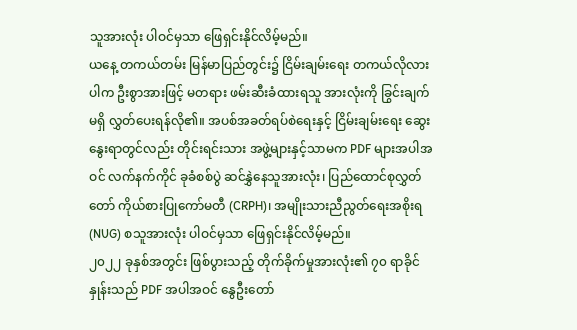သူအားလုံး ပါဝင်မှသာ ဖြေရှင်းနိုင်လိမ့်မည်။
ယနေ့ တကယ်တမ်း မြန်မာပြည်တွင်း၌ ငြိမ်းချမ်းရေး တကယ်လိုလားပါက ဦးစွာအားဖြင့် မတရား ဖမ်းဆီးခံထားရသူ အားလုံးကို ခြွင်းချက်မရှိ လွှတ်ပေးရန်လို၏။ အပစ်အခတ်ရပ်စဲရေးနှင့် ငြိမ်းချမ်းရေး ဆွေးနွေးရာတွင်လည်း တိုင်းရင်းသား အဖွဲ့များနှင့်သာမက PDF များအပါအဝင် လက်နက်ကိုင် ခုခံစစ်ပွဲ ဆင်နွှဲနေသူအားလုံး၊ ပြည်ထောင်စုလွှတ်တော် ကိုယ်စားပြုကော်မတီ (CRPH)၊ အမျိုးသားညီညွတ်ရေးအစိုးရ (NUG) စသူအားလုံး ပါဝင်မှသာ ဖြေရှင်းနိုင်လိမ့်မည်။
၂၀၂၂ ခုနှစ်အတွင်း ဖြစ်ပွားသည့် တိုက်ခိုက်မှုအားလုံး၏ ၇၀ ရာခိုင်နှုန်းသည် PDF အပါအဝင် နွေဦးတော်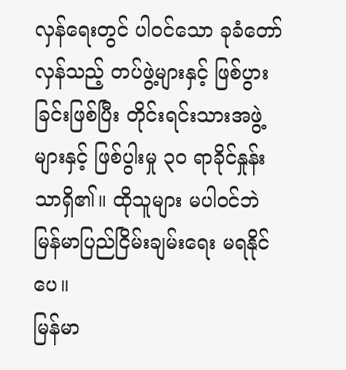လှန်ရေးတွင် ပါဝင်သော ခုခံတော်လှန်သည့် တပ်ဖွဲ့များနှင့် ဖြစ်ပွားခြင်းဖြစ်ပြီး တိုင်းရင်းသားအဖွဲ့များနှင့် ဖြစ်ပွါးမှု ၃၀ ရာခိုင်နှုန်းသာရှိ၏။ ထိုသူများ မပါဝင်ဘဲ မြန်မာပြည်ငြိမ်းချမ်းရေး မရနိုင်ပေ။
မြန်မာ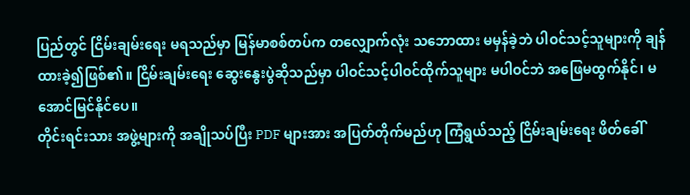ပြည်တွင် ငြိမ်းချမ်းရေး မရသည်မှာ မြန်မာစစ်တပ်က တလျှောက်လုံး သဘောထား မမှန်ခဲ့ဘဲ ပါဝင်သင့်သူများကို ချန်ထားခဲ့၍ဖြစ်၏။ ငြိမ်းချမ်းရေး ဆွေးနွေးပွဲဆိုသည်မှာ ပါဝင်သင့်ပါဝင်ထိုက်သူများ မပါဝင်ဘဲ အဖြေမထွက်နိုင်၊ မအောင်မြင်နိုင်ပေ။
တိုင်းရင်းသား အဖွဲ့များကို အချိုသပ်ပြီး PDF များအား အပြတ်တိုက်မည်ဟု ကြံရွယ်သည့် ငြိမ်းချမ်းရေး ဖိတ်ခေါ်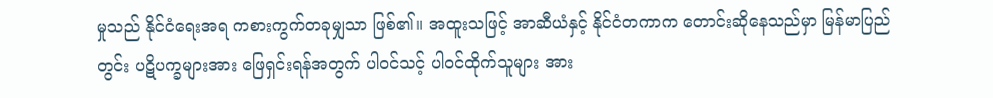မှုသည် နိုင်ငံရေးအရ ကစားကွက်တခုမျှသာ ဖြစ်၏။ အထူးသဖြင့် အာဆီယံနှင့် နိုင်ငံတကာက တောင်းဆိုနေသည်မှာ မြန်မာပြည်တွင်း ပဋိပက္ခများအား ဖြေရှင်းရန်အတွက် ပါဝင်သင့် ပါဝင်ထိုက်သူများ အား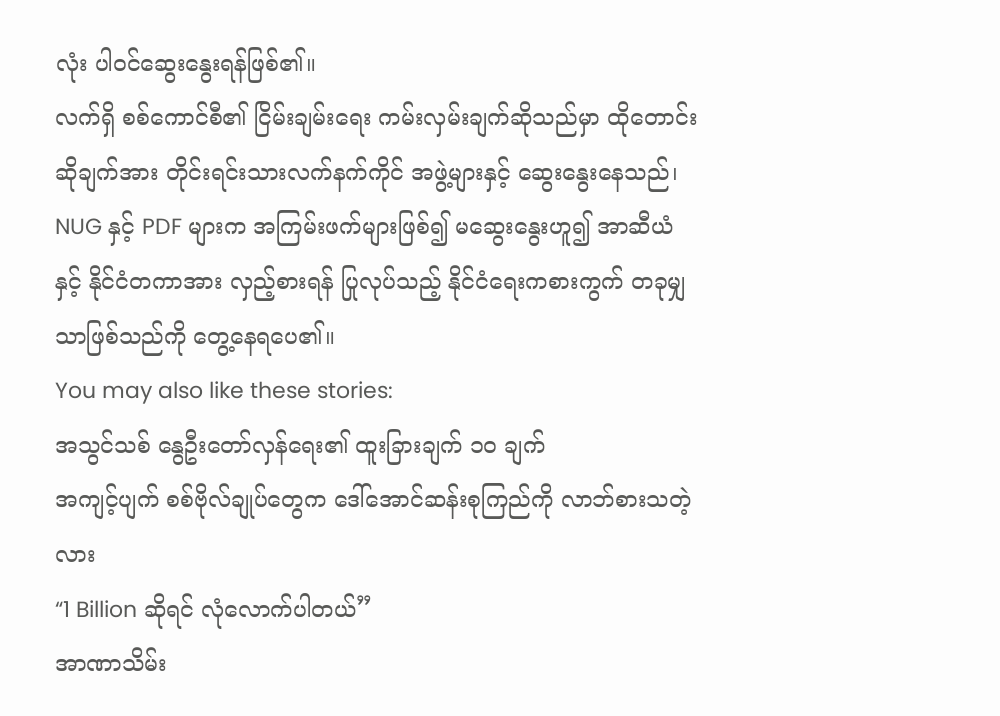လုံး ပါဝင်ဆွေးနွေးရန်ဖြစ်၏။
လက်ရှိ စစ်ကောင်စီ၏ ငြိမ်းချမ်းရေး ကမ်းလှမ်းချက်ဆိုသည်မှာ ထိုတောင်းဆိုချက်အား တိုင်းရင်းသားလက်နက်ကိုင် အဖွဲ့များနှင့် ဆွေးနွေးနေသည်၊ NUG နှင့် PDF များက အကြမ်းဖက်များဖြစ်၍ မဆွေးနွေးဟူ၍ အာဆီယံနှင့် နိုင်ငံတကာအား လှည့်စားရန် ပြုလုပ်သည့် နိုင်ငံရေးကစားကွက် တခုမျှသာဖြစ်သည်ကို တွေ့နေရပေ၏။
You may also like these stories:
အသွင်သစ် နွေဦးတော်လှန်ရေး၏ ထူးခြားချက် ၁၀ ချက်
အကျင့်ပျက် စစ်ဗိုလ်ချုပ်တွေက ဒေါ်အောင်ဆန်းစုကြည်ကို လာဘ်စားသတဲ့လား
“1 Billion ဆိုရင် လုံလောက်ပါတယ်”
အာဏာသိမ်း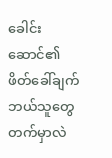ခေါင်းဆောင်၏ ဖိတ်ခေါ်ချက် ဘယ်သူတွေတက်မှာလဲ